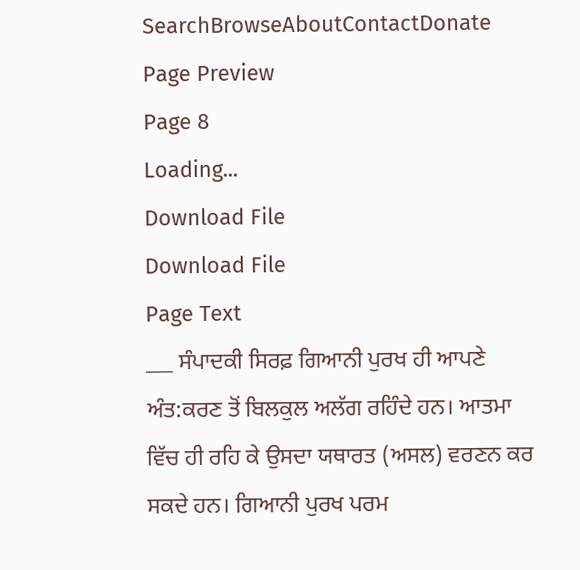SearchBrowseAboutContactDonate
Page Preview
Page 8
Loading...
Download File
Download File
Page Text
___ ਸੰਪਾਦਕੀ ਸਿਰਫ਼ ਗਿਆਨੀ ਪੁਰਖ ਹੀ ਆਪਣੇ ਅੰਤ:ਕਰਣ ਤੋਂ ਬਿਲਕੁਲ ਅਲੱਗ ਰਹਿੰਦੇ ਹਨ। ਆਤਮਾ ਵਿੱਚ ਹੀ ਰਹਿ ਕੇ ਉਸਦਾ ਯਥਾਰਤ (ਅਸਲ) ਵਰਣਨ ਕਰ ਸਕਦੇ ਹਨ। ਗਿਆਨੀ ਪੁਰਖ ਪਰਮ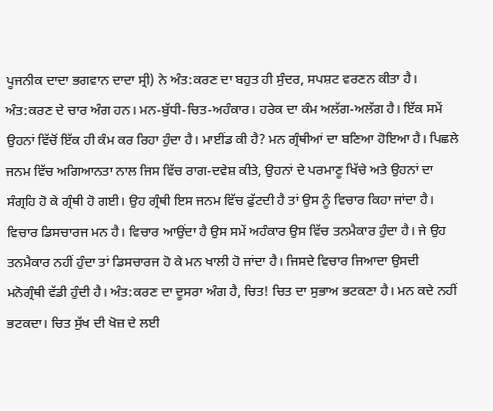ਪੂਜਨੀਕ ਦਾਦਾ ਭਗਵਾਨ ਦਾਦਾ ਸ੍ਰੀ) ਨੇ ਅੰਤ:ਕਰਣ ਦਾ ਬਹੁਤ ਹੀ ਸੁੰਦਰ, ਸਪਸ਼ਟ ਵਰਣਨ ਕੀਤਾ ਹੈ। ਅੰਤ:ਕਰਣ ਦੇ ਚਾਰ ਅੰਗ ਹਨ। ਮਨ-ਬੁੱਧੀ-ਚਿਤ-ਅਹੰਕਾਰ। ਹਰੇਕ ਦਾ ਕੰਮ ਅਲੱਗ-ਅਲੱਗ ਹੈ। ਇੱਕ ਸਮੇਂ ਉਹਨਾਂ ਵਿੱਚੋਂ ਇੱਕ ਹੀ ਕੰਮ ਕਰ ਰਿਹਾ ਹੁੰਦਾ ਹੈ। ਮਾਈਂਡ ਕੀ ਹੈ? ਮਨ ਗ੍ਰੰਥੀਆਂ ਦਾ ਬਣਿਆ ਹੋਇਆ ਹੈ। ਪਿਛਲੇ ਜਨਮ ਵਿੱਚ ਅਗਿਆਨਤਾ ਨਾਲ ਜਿਸ ਵਿੱਚ ਰਾਗ-ਦਵੇਸ਼ ਕੀਤੇ, ਉਹਨਾਂ ਦੇ ਪਰਮਾਣੂ ਖਿੱਚੇ ਅਤੇ ਉਹਨਾਂ ਦਾ ਸੰਗ੍ਰਹਿ ਹੋ ਕੇ ਗ੍ਰੰਥੀ ਹੋ ਗਈ। ਉਹ ਗ੍ਰੰਥੀ ਇਸ ਜਨਮ ਵਿੱਚ ਫੁੱਟਦੀ ਹੈ ਤਾਂ ਉਸ ਨੂੰ ਵਿਚਾਰ ਕਿਹਾ ਜਾਂਦਾ ਹੈ। ਵਿਚਾਰ ਡਿਸਚਾਰਜ ਮਨ ਹੈ। ਵਿਚਾਰ ਆਉਂਦਾ ਹੈ ਉਸ ਸਮੇਂ ਅਹੰਕਾਰ ਉਸ ਵਿੱਚ ਤਨਮੈਕਾਰ ਹੁੰਦਾ ਹੈ। ਜੇ ਉਹ ਤਨਮੈਕਾਰ ਨਹੀਂ ਹੁੰਦਾ ਤਾਂ ਡਿਸਚਾਰਜ ਹੋ ਕੇ ਮਨ ਖਾਲੀ ਹੋ ਜਾਂਦਾ ਹੈ। ਜਿਸਦੇ ਵਿਚਾਰ ਜਿਆਦਾ ਉਸਦੀ ਮਨੋਗ੍ਰੰਥੀ ਵੱਡੀ ਹੁੰਦੀ ਹੈ। ਅੰਤ:ਕਰਣ ਦਾ ਦੂਸਰਾ ਅੰਗ ਹੈ, ਚਿਤ! ਚਿਤ ਦਾ ਸੁਭਾਅ ਭਟਕਣਾ ਹੈ। ਮਨ ਕਦੇ ਨਹੀਂ ਭਟਕਦਾ। ਚਿਤ ਸੁੱਖ ਦੀ ਖੋਜ਼ ਦੇ ਲਈ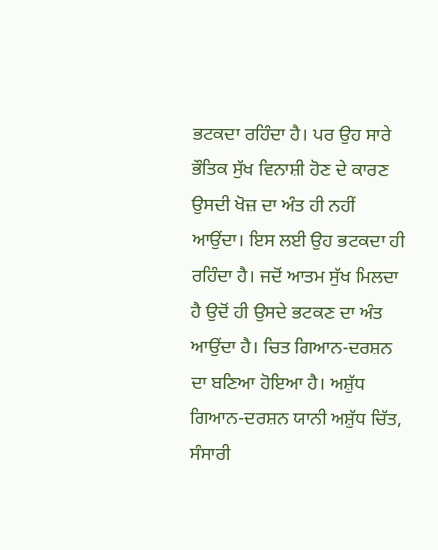ਭਟਕਦਾ ਰਹਿੰਦਾ ਹੈ। ਪਰ ਉਹ ਸਾਰੇ ਭੌਤਿਕ ਸੁੱਖ ਵਿਨਾਸ਼ੀ ਹੋਣ ਦੇ ਕਾਰਣ ਉਸਦੀ ਖੋਜ਼ ਦਾ ਅੰਤ ਹੀ ਨਹੀਂ ਆਉਂਦਾ। ਇਸ ਲਈ ਉਹ ਭਟਕਦਾ ਹੀ ਰਹਿੰਦਾ ਹੈ। ਜਦੋਂ ਆਤਮ ਸੁੱਖ ਮਿਲਦਾ ਹੈ ਉਦੋਂ ਹੀ ਉਸਦੇ ਭਟਕਣ ਦਾ ਅੰਤ ਆਉਂਦਾ ਹੈ। ਚਿਤ ਗਿਆਨ-ਦਰਸ਼ਨ ਦਾ ਬਣਿਆ ਹੋਇਆ ਹੈ। ਅਸ਼ੁੱਧ ਗਿਆਨ-ਦਰਸ਼ਨ ਯਾਨੀ ਅਸ਼ੁੱਧ ਚਿੱਤ, ਸੰਸਾਰੀ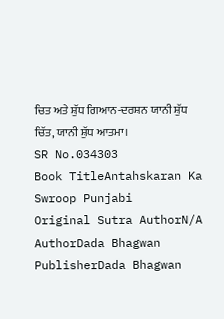ਚਿਤ ਅਤੇ ਸ਼ੁੱਧ ਗਿਆਨ-ਦਰਸ਼ਨ ਯਾਨੀ ਸ਼ੁੱਧ ਚਿੱਤ, ਯਾਨੀ ਸ਼ੁੱਧ ਆਤਮਾ।
SR No.034303
Book TitleAntahskaran Ka Swroop Punjabi
Original Sutra AuthorN/A
AuthorDada Bhagwan
PublisherDada Bhagwan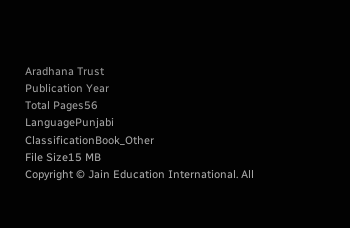Aradhana Trust
Publication Year
Total Pages56
LanguagePunjabi
ClassificationBook_Other
File Size15 MB
Copyright © Jain Education International. All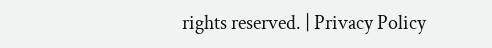rights reserved. | Privacy Policy